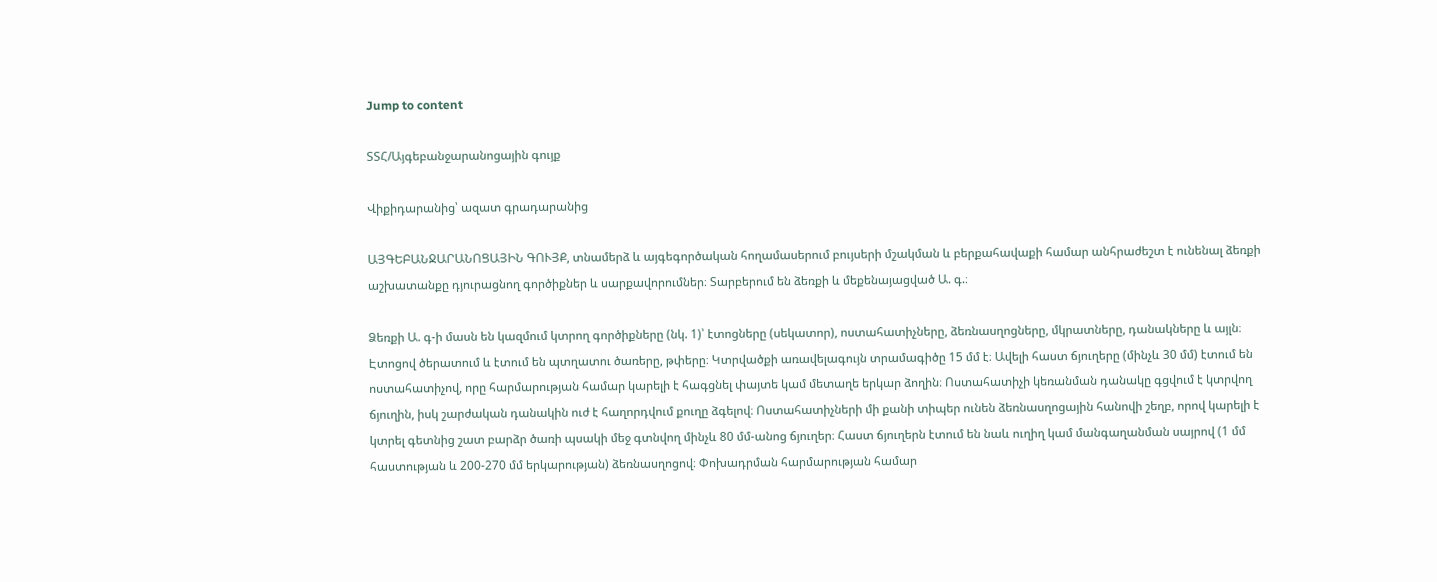Jump to content

ՏՏՀ/Այգեբանջարանոցային գույք

Վիքիդարանից՝ ազատ գրադարանից

ԱՅԳԵԲԱՆՋԱՐԱՆՈՑԱՅԻՆ ԳՈՒՅՔ, տնամերձ և այգեգործական հողամասերում բույսերի մշակման և բերքահավաքի համար անհրաժեշտ է ունենալ ձեռքի աշխատանքը դյուրացնող գործիքներ և սարքավորումներ։ Տարբերում են ձեռքի և մեքենայացված Ա. գ.։

Ձեռքի Ա. գ-ի մասն են կազմում կտրող գործիքները (նկ. 1)՝ էտոցները (սեկատոր), ոստահատիչները, ձեռնասղոցները, մկրատները, դանակները և այլն։ Էտոցով ծերատում և էտում են պտղատու ծառերը, թփերը։ Կտրվածքի առավելագույն տրամագիծը 15 մմ է։ Ավելի հաստ ճյուղերը (մինչև 30 մմ) էտում են ոստահատիչով, որը հարմարության համար կարելի է հագցնել փայտե կամ մետաղե երկար ձողին։ Ոստահատիչի կեռանման դանակը գցվում է կտրվող ճյուղին, իսկ շարժական դանակին ուժ է հաղորդվում քուղը ձգելով։ Ոստահատիչների մի քանի տիպեր ունեն ձեռնասղոցային հանովի շեղբ, որով կարելի է կտրել գետնից շատ բարձր ծառի պսակի մեջ գտնվող մինչև 80 մմ-անոց ճյուղեր։ Հաստ ճյուղերն էտում են նաև ուղիղ կամ մանգաղանման սայրով (1 մմ հաստության և 200-270 մմ երկարության) ձեռնասղոցով։ Փոխադրման հարմարության համար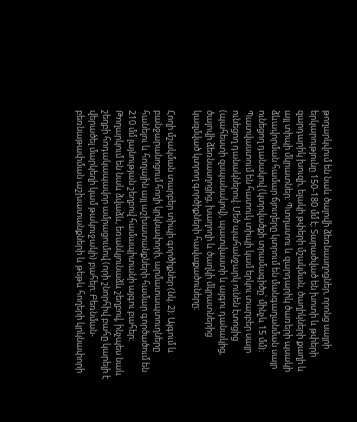թողարկվում են նաև ծալովի ձեռնասղոցներ, որոնց սայրի երկարությունը 150-180 մմ է։ Տարածված են խոտի և թփերի զարդարիկ խուզի, ելակի թփերի մշակման, ծաղիկների քաղի և այլ տիպի մկրատներ։ Պտղատու և զարդարիկ ծառերի պսակի ձևավորման համար ճյուղերը կտրում են մանգաղանման սայր ունեցող դանակով (կտրվածքի տրամագիծը՝ մինչև 15 մմ)։ Պատվաստում են հատուկ տիպի կամ երկու տարբեր սայր ունեցող դանակներով։ Մեծ պահանջարկ ունեն էտոցից (պահեստի զսպանակով), պատվաստի և այգու դանակից, ծալովի ձեռնասղոցից, խաղողի և ծաղկի մկրատներից կազմված կտրող գործիքների հավաքածուները։

Հողի մշակման տարբեր տիպի գործիքներ (նկ. 2)։ Այգում և բանջարանոցում հողի կրկնափորի, արմատապտուղները հանելու և հողային այլ աշխատանքների համար գործածում են 210 մմ լայնության շեղբով համապիտանի այգու բահեր։ Թողարկում են նաև ձվաձև, եռանկյունաձև շեղբով, ինչպես նաև շեղբի հոդակապավոր ամրացումով (որի շնորհիվ բահը կարելի է վերածել մարկեղի կամ թակուջակի) բահեր։ Բեռնման-բեռնաթափման աշխատանքների և թեթև հողերի կրկնափորի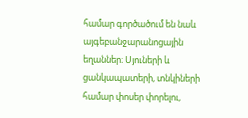համար գործածում են նաև այգեբանջարանոցային եղաններ։ Սյուների և ցանկապատերի, տնկիների համար փոսեր փորելու,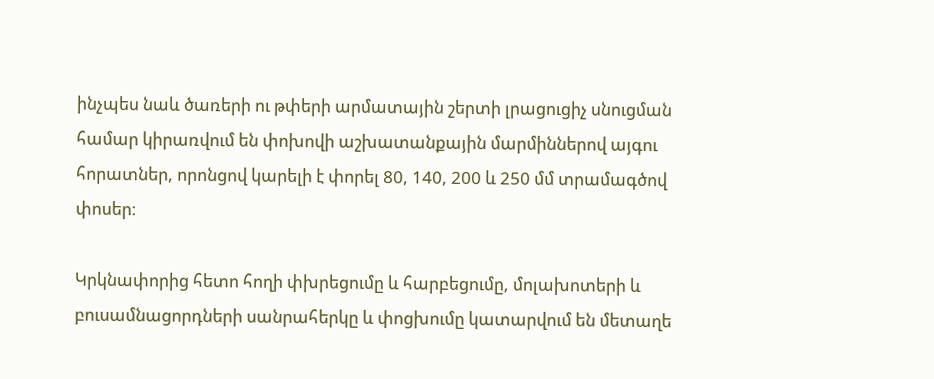ինչպես նաև ծառերի ու թփերի արմատային շերտի լրացուցիչ սնուցման համար կիրառվում են փոխովի աշխատանքային մարմիններով այգու հորատներ, որոնցով կարելի է փորել 80, 140, 200 և 250 մմ տրամագծով փոսեր։

Կրկնափորից հետո հողի փխրեցումը և հարբեցումը, մոլախոտերի և բուսամնացորդների սանրահերկը և փոցխումը կատարվում են մետաղե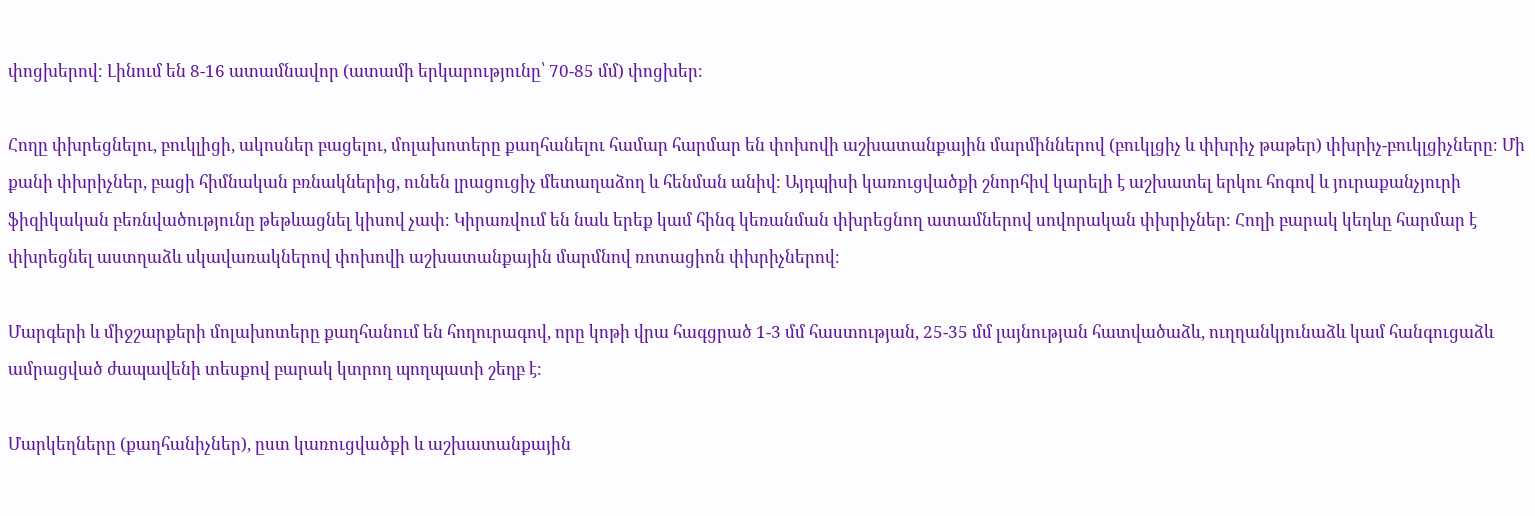փոցխերով։ Լինում են 8-16 ատամնավոր (ատամի երկարությունը՝ 70-85 մմ) փոցխեր։

Հողը փխրեցնելու, բուկլիցի, ակոսներ բացելու, մոլախոտերը քաղհանելու համար հարմար են փոխովի աշխատանքային մարմիններով (բուկլցիչ և փխրիչ թաթեր) փխրիչ-բուկլցիչները։ Մի քանի փխրիչներ, բացի հիմնական բռնակներից, ունեն լրացուցիչ մետաղաձող և հենման անիվ։ Այդպիսի կառուցվածքի շնորհիվ կարելի է աշխատել երկու հոգով և յուրաքանչյուրի ֆիզիկական բեռնվածությունը թեթևացնել կիսով չափ։ Կիրառվում են նաև երեք կամ հինգ կեռանման փխրեցնող ատամներով սովորական փխրիչներ։ Հողի բարակ կեղևը հարմար է փխրեցնել աստղաձև սկավառակներով փոխովի աշխատանքային մարմնով ռոտացիոն փխրիչներով։

Մարգերի և միջշարքերի մոլախոտերը քաղհանում են հողուրագով, որը կոթի վրա հագցրած 1-3 մմ հաստության, 25-35 մմ լայնության հատվածաձև, ուղղանկյունաձև կամ հանգուցաձև ամրացված ժապավենի տեսքով բարակ կտրող պողպատի շեղբ է։

Մարկեղները (քաղհանիչներ), ըստ կառուցվածքի և աշխատանքային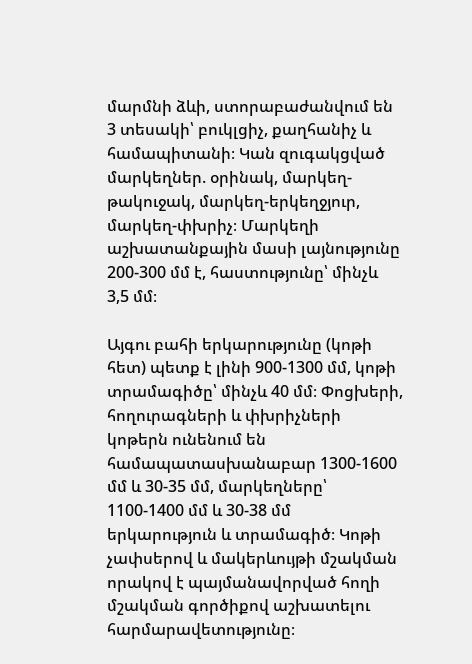մարմնի ձևի, ստորաբաժանվում են 3 տեսակի՝ բուկլցիչ, քաղհանիչ և համապիտանի։ Կան զուգակցված մարկեղներ. օրինակ, մարկեղ-թակուջակ, մարկեղ-երկեղջյուր, մարկեղ-փխրիչ։ Մարկեղի աշխատանքային մասի լայնությունը 200-300 մմ է, հաստությունը՝ մինչև 3,5 մմ։

Այգու բահի երկարությունը (կոթի հետ) պետք է լինի 900-1300 մմ, կոթի տրամագիծը՝ մինչև 40 մմ։ Փոցխերի, հողուրագների և փխրիչների կոթերն ունենում են համապատասխանաբար 1300-1600 մմ և 30-35 մմ, մարկեղները՝ 1100-1400 մմ և 30-38 մմ երկարություն և տրամագիծ։ Կոթի չափսերով և մակերևույթի մշակման որակով է պայմանավորված հողի մշակման գործիքով աշխատելու հարմարավետությունը։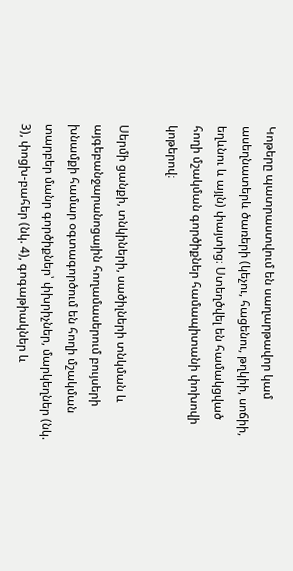Կոթերը պատրաստվում են սաղարթավոր կամ ասեղնատերև ծառերի (կեչու, հացենու, թղկիի, սոճիի, եղևնու և այլն) փայտից։ Ստեղծվել են համակցված հողի մշակման գործիքներ համապիտանի փոխովի կոթերով։

Սերմի ցանքի, տնկիների, սածիլների տնկման և այգեբանջարանոցային հողամասերում բույսերի խնամքի համար օգտագործում են հողի մշակման տարբեր մանր գործիքներ՝ փխրիչներ, մարկեղներ (նկ. 3), փոցխ-բահեր (նկ. 4), գոգաթիակներ և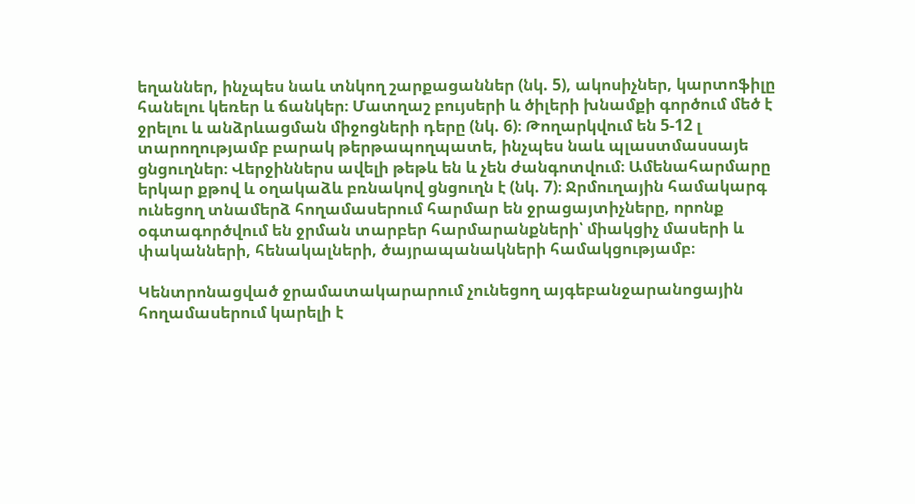եղաններ, ինչպես նաև տնկող շարքացաններ (նկ. 5), ակոսիչներ, կարտոֆիլը հանելու կեռեր և ճանկեր։ Մատղաշ բույսերի և ծիլերի խնամքի գործում մեծ է ջրելու և անձրևացման միջոցների դերը (նկ. 6)։ Թողարկվում են 5-12 լ տարողությամբ բարակ թերթապողպատե, ինչպես նաև պլաստմասսայե ցնցուղներ։ Վերջիններս ավելի թեթև են և չեն ժանգոտվում։ Ամենահարմարը երկար քթով և օղակաձև բռնակով ցնցուղն է (նկ. 7)։ Ջրմուղային համակարգ ունեցող տնամերձ հողամասերում հարմար են ջրացայտիչները, որոնք օգտագործվում են ջրման տարբեր հարմարանքների՝ միակցիչ մասերի և փականների, հենակալների, ծայրապանակների համակցությամբ։

Կենտրոնացված ջրամատակարարում չունեցող այգեբանջարանոցային հողամասերում կարելի է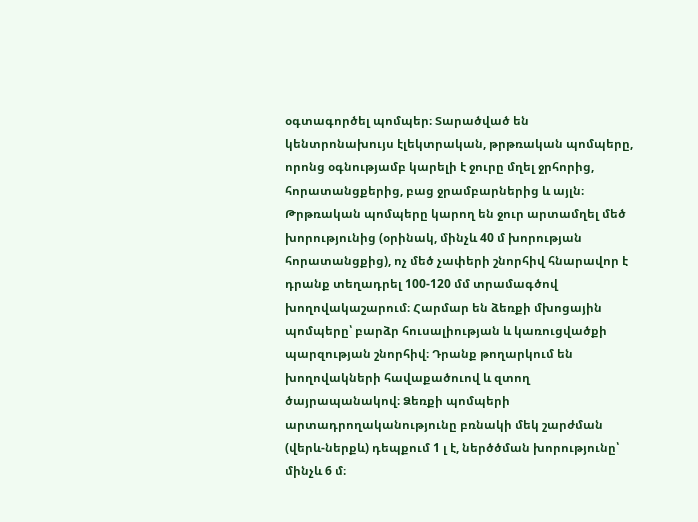օգտագործել պոմպեր։ Տարածված են կենտրոնախույս էլեկտրական, թրթռական պոմպերը, որոնց օգնությամբ կարելի է ջուրը մղել ջրհորից, հորատանցքերից, բաց ջրամբարներից և այլն։ Թրթռական պոմպերը կարող են ջուր արտամղել մեծ խորությունից (օրինակ, մինչև 40 մ խորության հորատանցքից), ոչ մեծ չափերի շնորհիվ հնարավոր է դրանք տեղադրել 100-120 մմ տրամագծով խողովակաշարում։ Հարմար են ձեռքի մխոցային պոմպերը՝ բարձր հուսալիության և կառուցվածքի պարզության շնորհիվ։ Դրանք թողարկում են խողովակների հավաքածուով և զտող ծայրապանակով։ Ձեռքի պոմպերի արտադրողականությունը բռնակի մեկ շարժման (վերև-ներքև) դեպքում 1 լ է, ներծծման խորությունը՝ մինչև 6 մ։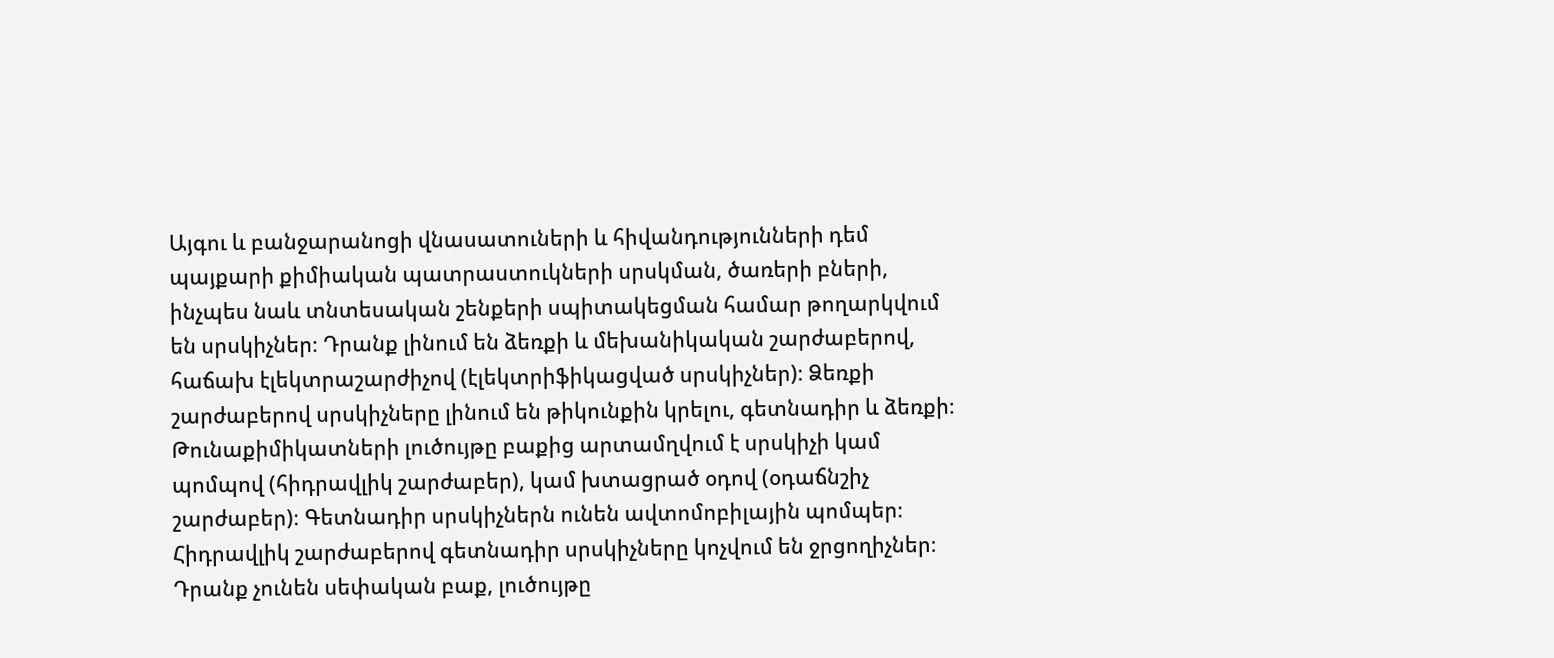Այգու և բանջարանոցի վնասատուների և հիվանդությունների դեմ պայքարի քիմիական պատրաստուկների սրսկման, ծառերի բների, ինչպես նաև տնտեսական շենքերի սպիտակեցման համար թողարկվում են սրսկիչներ։ Դրանք լինում են ձեռքի և մեխանիկական շարժաբերով, հաճախ էլեկտրաշարժիչով (էլեկտրիֆիկացված սրսկիչներ)։ Ձեռքի շարժաբերով սրսկիչները լինում են թիկունքին կրելու, գետնադիր և ձեռքի։ Թունաքիմիկատների լուծույթը բաքից արտամղվում է սրսկիչի կամ պոմպով (հիդրավլիկ շարժաբեր), կամ խտացրած օդով (օդաճնշիչ շարժաբեր)։ Գետնադիր սրսկիչներն ունեն ավտոմոբիլային պոմպեր։ Հիդրավլիկ շարժաբերով գետնադիր սրսկիչները կոչվում են ջրցողիչներ։ Դրանք չունեն սեփական բաք, լուծույթը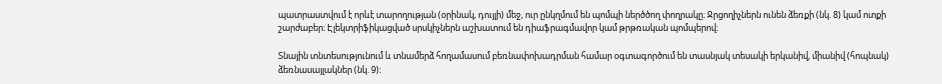պատրաստվում է որևէ տարողության (օրինակ, դույլի) մեջ, ուր ընկղմում են պոմպի ներծծող փողրակը։ Ջրցողիչներն ունեն ձեռքի (նկ. 8) կամ ոտքի շարժաբեր։ Էլեկտրիֆիկացված սրսկիչներն աշխատում են դիաֆրագմավոր կամ թրթռական պոմպերով։

Տնային տնտեսությունում և տնամերձ հողամասում բեռնափոխադրման համար օգտագործում են տասնյակ տեսակի երկանիվ, միանիվ (հոպնակ) ձեռնասայլակներ (նկ. 9)։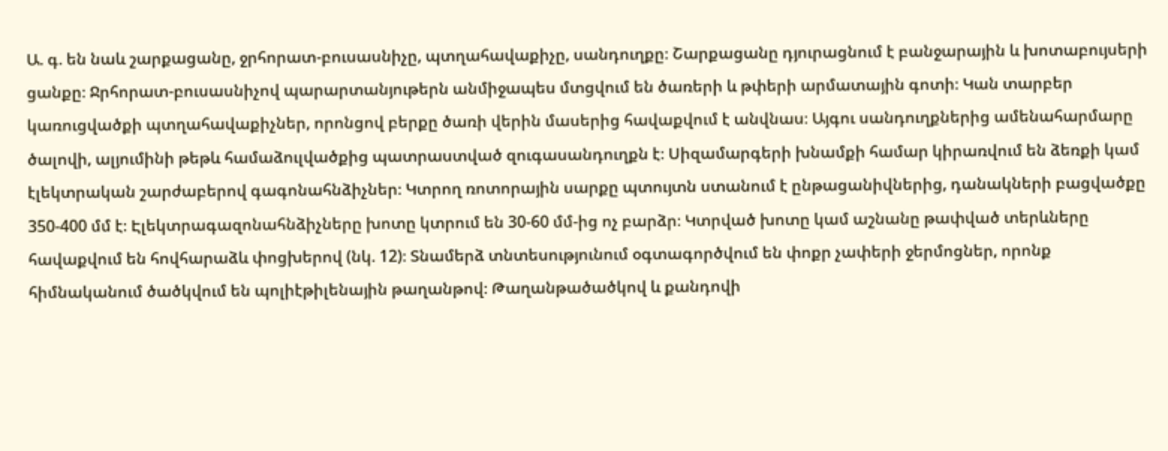Ա. գ. են նաև շարքացանը, ջրհորատ-բուսասնիչը, պտղահավաքիչը, սանդուղքը։ Շարքացանը դյուրացնում է բանջարային և խոտաբույսերի ցանքը։ Ջրհորատ-բուսասնիչով պարարտանյութերն անմիջապես մտցվում են ծառերի և թփերի արմատային գոտի։ Կան տարբեր կառուցվածքի պտղահավաքիչներ, որոնցով բերքը ծառի վերին մասերից հավաքվում է անվնաս։ Այգու սանդուղքներից ամենահարմարը ծալովի, ալյումինի թեթև համաձուլվածքից պատրաստված զուգասանդուղքն է։ Սիզամարգերի խնամքի համար կիրառվում են ձեռքի կամ էլեկտրական շարժաբերով գագոնահնձիչներ։ Կտրող ռոտորային սարքը պտույտն ստանում է ընթացանիվներից, դանակների բացվածքը 350-400 մմ է։ Էլեկտրագազոնահնձիչները խոտը կտրում են 30-60 մմ-ից ոչ բարձր։ Կտրված խոտը կամ աշնանը թափված տերևները հավաքվում են հովհարաձև փոցխերով (նկ. 12)։ Տնամերձ տնտեսությունում օգտագործվում են փոքր չափերի ջերմոցներ, որոնք հիմնականում ծածկվում են պոլիէթիլենային թաղանթով։ Թաղանթածածկով և քանդովի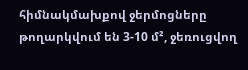հիմնակմախքով ջերմոցները թողարկվում են 3-10 մ², ջեռուցվող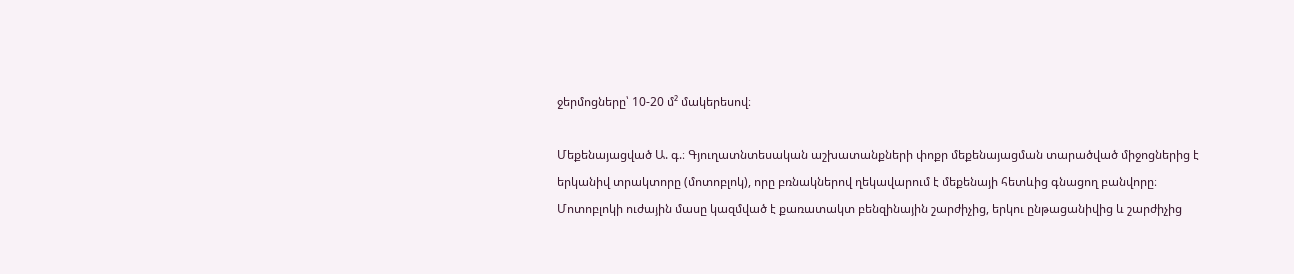ջերմոցները՝ 10-20 մ² մակերեսով։

Մեքենայացված Ա. գ.։ Գյուղատնտեսական աշխատանքների փոքր մեքենայացման տարածված միջոցներից է երկանիվ տրակտորը (մոտոբլոկ), որը բռնակներով ղեկավարում է մեքենայի հետևից գնացող բանվորը։ Մոտոբլոկի ուժային մասը կազմված է քառատակտ բենզինային շարժիչից, երկու ընթացանիվից և շարժիչից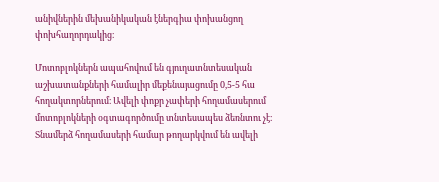անիվներին մեխանիկական էներգիա փոխանցող փոխհաղորդակից։

Մոտոբլոկներն ապահովում են գյուղատնտեսական աշխատանքների համալիր մեքենայացումը 0,5-5 հա հողակտորներում։ Ավելի փոքր չափերի հողամասերում մոտոբլոկների օգտագործումը տնտեսապես ձեռնտու չէ։ Տնամերձ հողամասերի համար թողարկվում են ավելի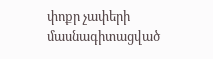փոքր չափերի մասնագիտացված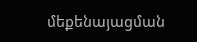մեքենայացման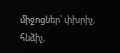միջոցներ՝ փխրիչ, հնձիչ,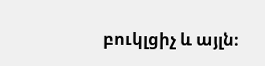բուկլցիչ և այլն։